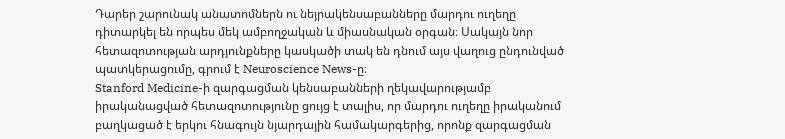Դարեր շարունակ անատոմներն ու նեյրակենսաբանները մարդու ուղեղը դիտարկել են որպես մեկ ամբողջական և միասնական օրգան։ Սակայն նոր հետազոտության արդյունքները կասկածի տակ են դնում այս վաղուց ընդունված պատկերացումը, գրում է Neuroscience News-ը։
Stanford Medicine-ի զարգացման կենսաբանների ղեկավարությամբ իրականացված հետազոտությունը ցույց է տալիս, որ մարդու ուղեղը իրականում բաղկացած է երկու հնագույն նյարդային համակարգերից, որոնք զարգացման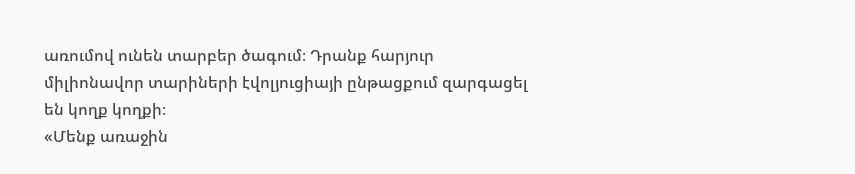առումով ունեն տարբեր ծագում։ Դրանք հարյուր միլիոնավոր տարիների էվոլյուցիայի ընթացքում զարգացել են կողք կողքի։
«Մենք առաջին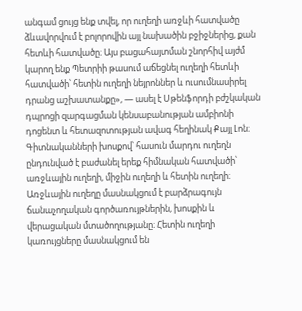անգամ ցույց ենք տվել, որ ուղեղի առջևի հատվածը ձևավորվում է բոլորովին այլ նախածին բջիջներից, քան հետևի հատվածը։ Այս բացահայտման շնորհիվ այժմ կարող ենք Պետրիի թասում աճեցնել ուղեղի հետևի հատվածի՝ հետին ուղեղի նեյրոններ և ուսումնասիրել դրանց աշխատանքը», — ասել է Սթենֆորդի բժշկական դպրոցի զարգացման կենսաբանության ամբիոնի դոցենտ և հետազոտության ավագ հեղինակ Քայլ Լոն։
Գիտնականների խոսքով՝ հասուն մարդու ուղեղն ընդունված է բաժանել երեք հիմնական հատվածի՝ առջևային ուղեղի, միջին ուղեղի և հետին ուղեղի։
Առջևային ուղեղը մասնակցում է բարձրագույն ճանաչողական գործառույթներին, խոսքին և վերացական մտածողությանը։ Հետին ուղեղի կառույցները մասնակցում են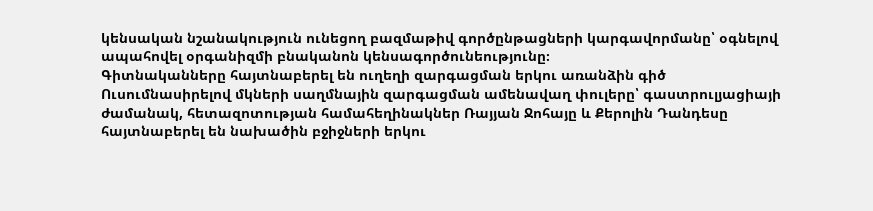կենսական նշանակություն ունեցող բազմաթիվ գործընթացների կարգավորմանը՝ օգնելով ապահովել օրգանիզմի բնականոն կենսագործունեությունը։
Գիտնականները հայտնաբերել են ուղեղի զարգացման երկու առանձին գիծ
Ուսումնասիրելով մկների սաղմնային զարգացման ամենավաղ փուլերը՝ գաստրուլյացիայի ժամանակ, հետազոտության համահեղինակներ Ռայյան Ջոհայը և Քերոլին Դանդեսը հայտնաբերել են նախածին բջիջների երկու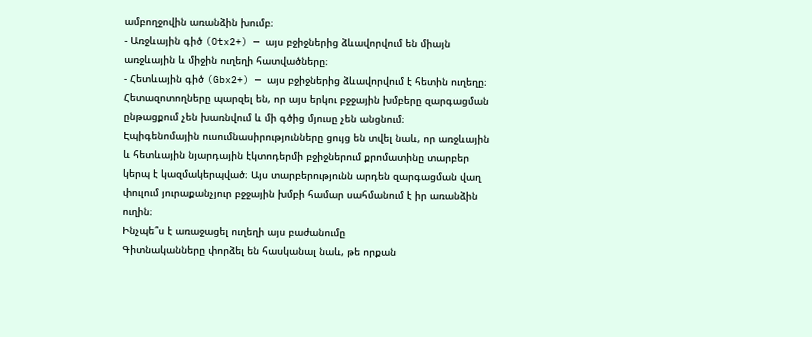ամբողջովին առանձին խումբ։
- Առջևային գիծ (Otx2+) — այս բջիջներից ձևավորվում են միայն առջևային և միջին ուղեղի հատվածները։
- Հետևային գիծ (Gbx2+) — այս բջիջներից ձևավորվում է հետին ուղեղը։
Հետազոտողները պարզել են, որ այս երկու բջջային խմբերը զարգացման ընթացքում չեն խառնվում և մի գծից մյուսը չեն անցնում։
Էպիգենոմային ուսումնասիրությունները ցույց են տվել նաև, որ առջևային և հետևային նյարդային էկտոդերմի բջիջներում քրոմատինը տարբեր կերպ է կազմակերպված։ Այս տարբերությունն արդեն զարգացման վաղ փուլում յուրաքանչյուր բջջային խմբի համար սահմանում է իր առանձին ուղին։
Ինչպե՞ս է առաջացել ուղեղի այս բաժանումը
Գիտնականները փորձել են հասկանալ նաև, թե որքան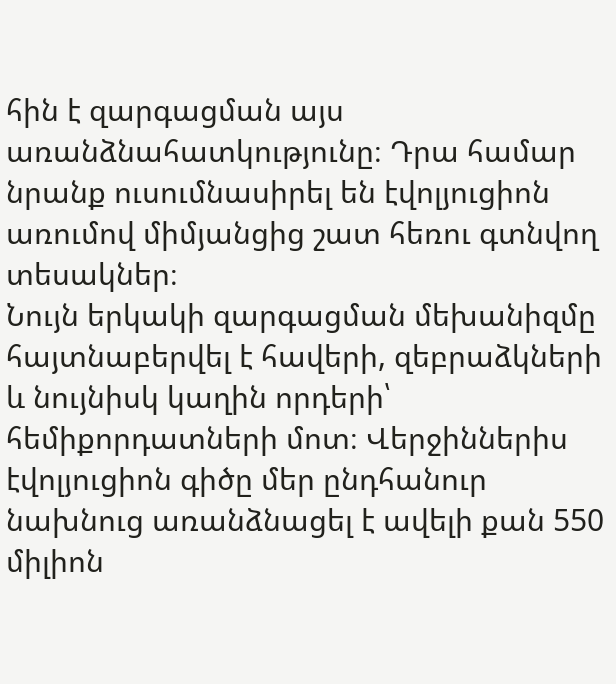հին է զարգացման այս առանձնահատկությունը։ Դրա համար նրանք ուսումնասիրել են էվոլյուցիոն առումով միմյանցից շատ հեռու գտնվող տեսակներ։
Նույն երկակի զարգացման մեխանիզմը հայտնաբերվել է հավերի, զեբրաձկների և նույնիսկ կաղին որդերի՝ հեմիքորդատների մոտ։ Վերջիններիս էվոլյուցիոն գիծը մեր ընդհանուր նախնուց առանձնացել է ավելի քան 550 միլիոն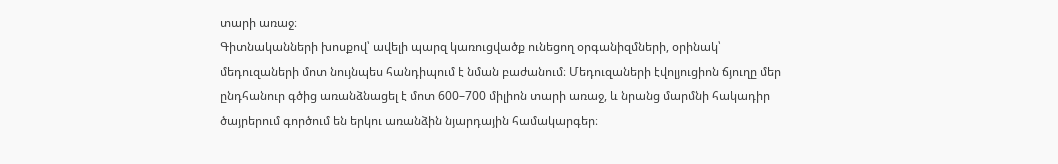տարի առաջ։
Գիտնականների խոսքով՝ ավելի պարզ կառուցվածք ունեցող օրգանիզմների, օրինակ՝ մեդուզաների մոտ նույնպես հանդիպում է նման բաժանում։ Մեդուզաների էվոլյուցիոն ճյուղը մեր ընդհանուր գծից առանձնացել է մոտ 600–700 միլիոն տարի առաջ, և նրանց մարմնի հակադիր ծայրերում գործում են երկու առանձին նյարդային համակարգեր։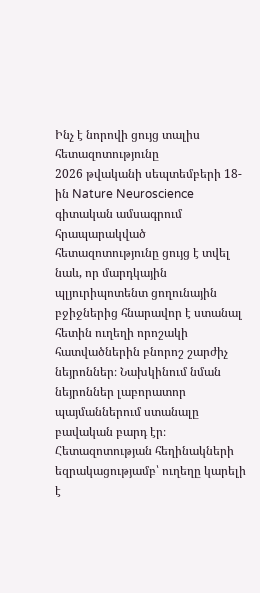Ինչ է նորովի ցույց տալիս հետազոտությունը
2026 թվականի սեպտեմբերի 18-ին Nature Neuroscience գիտական ամսագրում հրապարակված հետազոտությունը ցույց է տվել նաև, որ մարդկային պլյուրիպոտենտ ցողունային բջիջներից հնարավոր է ստանալ հետին ուղեղի որոշակի հատվածներին բնորոշ շարժիչ նեյրոններ։ Նախկինում նման նեյրոններ լաբորատոր պայմաններում ստանալը բավական բարդ էր։
Հետազոտության հեղինակների եզրակացությամբ՝ ուղեղը կարելի է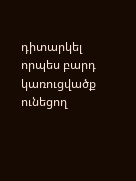դիտարկել որպես բարդ կառուցվածք ունեցող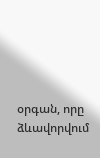օրգան, որը ձևավորվում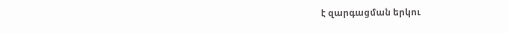է զարգացման երկու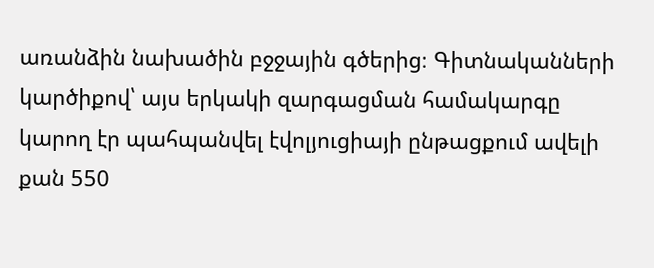առանձին նախածին բջջային գծերից։ Գիտնականների կարծիքով՝ այս երկակի զարգացման համակարգը կարող էր պահպանվել էվոլյուցիայի ընթացքում ավելի քան 550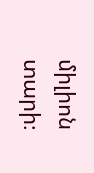միլիոն տարի։